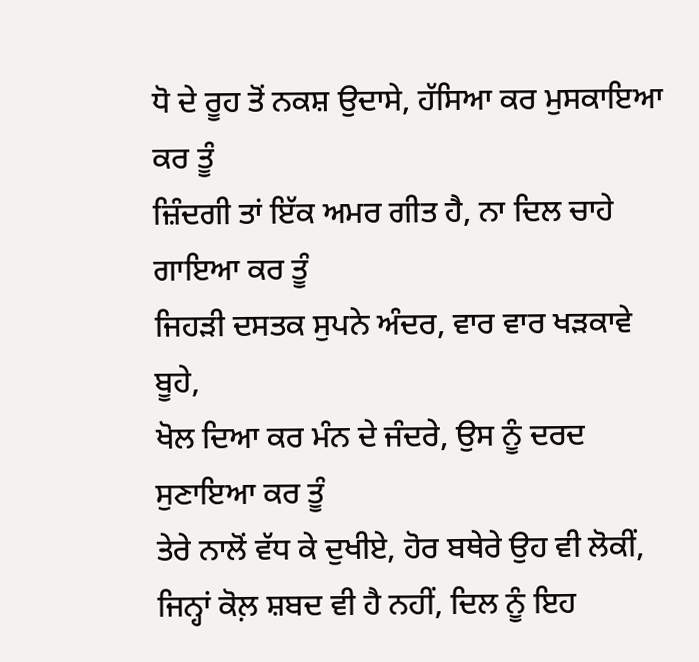ਧੋ ਦੇ ਰੂਹ ਤੋਂ ਨਕਸ਼ ਉਦਾਸੇ, ਹੱਸਿਆ ਕਰ ਮੁਸਕਾਇਆ ਕਰ ਤੂੰ
ਜ਼ਿੰਦਗੀ ਤਾਂ ਇੱਕ ਅਮਰ ਗੀਤ ਹੈ, ਨਾ ਦਿਲ ਚਾਹੇ ਗਾਇਆ ਕਰ ਤੂੰ
ਜਿਹੜੀ ਦਸਤਕ ਸੁਪਨੇ ਅੰਦਰ, ਵਾਰ ਵਾਰ ਖੜਕਾਵੇ ਬੂਹੇ,
ਖੋਲ ਦਿਆ ਕਰ ਮੰਨ ਦੇ ਜੰਦਰੇ, ਉਸ ਨੂੰ ਦਰਦ ਸੁਣਾਇਆ ਕਰ ਤੂੰ
ਤੇਰੇ ਨਾਲੋਂ ਵੱਧ ਕੇ ਦੁਖੀਏ, ਹੋਰ ਬਥੇਰੇ ਉਹ ਵੀ ਲੋਕੀਂ,
ਜਿਨ੍ਹਾਂ ਕੋਲ਼ ਸ਼ਬਦ ਵੀ ਹੈ ਨਹੀਂ, ਦਿਲ ਨੂੰ ਇਹ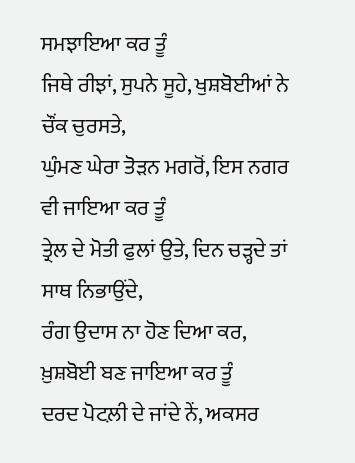ਸਮਝਾਇਆ ਕਰ ਤੂੰ
ਜਿਥੇ ਰੀਝਾਂ, ਸੁਪਨੇ ਸੂਹੇ, ਖੁਸ਼ਬੋਈਆਂ ਨੇ ਚੌਂਕ ਚੁਰਸਤੇ,
ਘੁੰਮਣ ਘੇਰਾ ਤੋੜਨ ਮਗਰੋਂ, ਇਸ ਨਗਰ ਵੀ ਜਾਇਆ ਕਰ ਤੂੰ
ਤ੍ਰੇਲ ਦੇ ਮੋਤੀ ਫੁਲਾਂ ਉਤੇ, ਦਿਨ ਚੜ੍ਹਦੇ ਤਾਂ ਸਾਥ ਨਿਭਾਉਂਦੇ,
ਰੰਗ ਉਦਾਸ ਨਾ ਹੋਣ ਦਿਆ ਕਰ, ਖ਼ੁਸ਼ਬੋਈ ਬਣ ਜਾਇਆ ਕਰ ਤੂੰ
ਦਰਦ ਪੋਟਲ਼ੀ ਦੇ ਜਾਂਦੇ ਨੇਂ, ਅਕਸਰ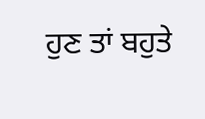ਹੁਣ ਤਾਂ ਬਹੁਤੇ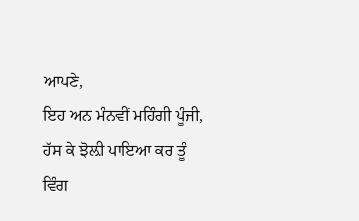ਆਪਣੇ,
ਇਹ ਅਨ ਮੰਨਵੀਂ ਮਹਿੰਗੀ ਪੂੰਜੀ, ਹੱਸ ਕੇ ਝੋਲ਼ੀ ਪਾਇਆ ਕਰ ਤੂੰ
ਵਿੰਗ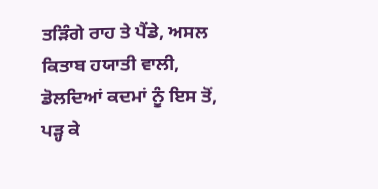ਤੜਿੰਗੇ ਰਾਹ ਤੇ ਪੈਂਡੇ, ਅਸਲ ਕਿਤਾਬ ਹਯਾਤੀ ਵਾਲੀ,
ਡੋਲਦਿਆਂ ਕਦਮਾਂ ਨੂੰ ਇਸ ਤੋਂ, ਪੜ੍ਹ ਕੇ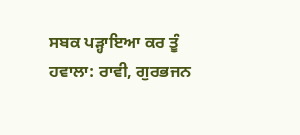ਸਬਕ ਪੜ੍ਹਾਇਆ ਕਰ ਤੂੰ
ਹਵਾਲਾ: ਰਾਵੀ, ਗੁਰਭਜਨ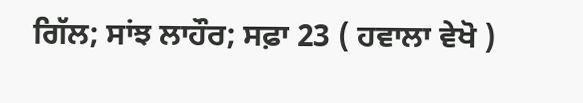ਗਿੱਲ; ਸਾਂਝ ਲਾਹੌਰ; ਸਫ਼ਾ 23 ( ਹਵਾਲਾ ਵੇਖੋ )